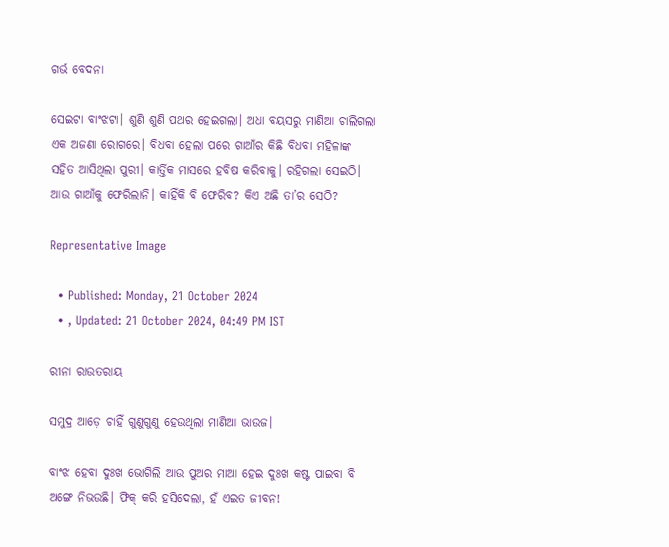ଗର୍ଭ ବେଦନା

ସେଇଟା ବାଂଝଟା। ଶୁଣି ଶୁଣି ପଥର ହେଇଗଲା। ଅଧା ବୟସରୁ ମାଣିଆ ଚାଲିଗଲା ଏକ ଅଜଣା ରୋଗରେ। ବିଧବା ହେଲା ପରେ ଗାଆଁର କିଛି ବିଧବା ମହିଳାଙ୍କ ସହିତ ଆସିଥିଲା ପୁରୀ। କାର୍ତ୍ତିକ ମାସରେ ହବିଷ କରିବାକୁ। ରହିଗଲା ସେଇଠି। ଆଉ ଗାଆଁକୁ ଫେରିଲାନି। କାହିଁକି ବି ଫେରିବ? କିଏ ଅଛି ତା’ର ସେଠି?

Representative Image

  • Published: Monday, 21 October 2024
  • , Updated: 21 October 2024, 04:49 PM IST

ରୀନା ରାଉତରାୟ

ସମୁଦ୍ର ଆଡ଼େ ଚାହିଁ ଗୁଣୁଗୁଣୁ ହେଉଥିଲା ମାଣିଆ ଭାଉଜ।

ବାଂଝ ହେବା ଦୁଃଖ ଭୋଗିଲି ଆଉ ପୁଅର ମାଆ ହେଇ ଦୁଃଖ କଷ୍ଟ ପାଇବା ବି ଅଙ୍ଗେ ନିଭଉଛି। ଫିକ୍ କରି ହସିଦେଲା, ହଁ ଏଇତ ଜୀବନ!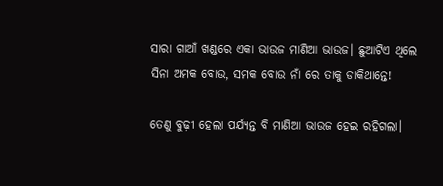ସାରା ଗାଆଁ ଖଣ୍ଡରେ ଏକା ଭାଉଜ ମାଣିଆ ଭାଉଜ। ଛୁଆଟିଏ ଥିଲେ ସିନା ଅମକ ବୋଉ, ସମକ ବୋଉ ନାଁ ରେ ତାକୁ ଡାକିଥାନ୍ତେ!

ତେଣୁ ବୁଢ଼ୀ ହେଲା ପର୍ଯ୍ୟନ୍ତ ବି ମାଣିଆ ଭାଉଜ ହେଇ ରହିଗଲା।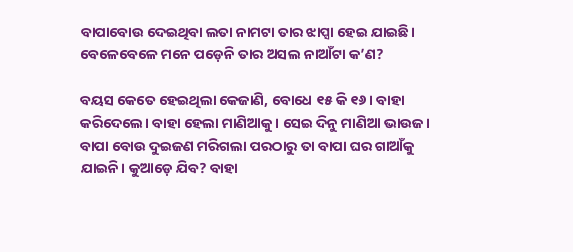ବାପାବୋଉ ଦେଇଥିବା ଲତା ନାମଟା ତାର ଝାପ୍ସା ହେଇ ଯାଇଛି। ବେଳେବେଳେ ମନେ ପଡ଼େନି ତାର ଅସଲ ନାଆଁଟା କ’ଣ?

ବୟସ କେତେ ହେଇଥିଲା କେଜାଣି, ବୋଧେ ୧୫ କି ୧୬। ବାହା କରିଦେଲେ। ବାହା ହେଲା ମାଣିଆକୁ। ସେଇ ଦିନୁ ମାଣିଆ ଭାଉଜ। ବାପା ବୋଉ ଦୁଇଜଣ ମରିଗଲା ପରଠାରୁ ତା ବାପା ଘର ଗାଆଁକୁ ଯାଇନି। କୁଆଡ଼େ ଯିବ? ବାହା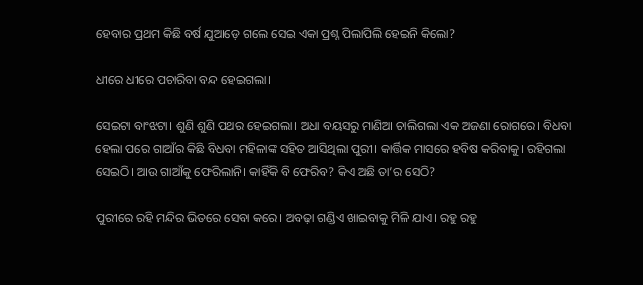ହେବାର ପ୍ରଥମ କିଛି ବର୍ଷ ଯୁଆଡ଼େ ଗଲେ ସେଇ ଏକା ପ୍ରଶ୍ନ ପିଲାପିଲି ହେଇନି କିଲୋ?

ଧୀରେ ଧୀରେ ପଚାରିବା ବନ୍ଦ ହେଇଗଲା।

ସେଇଟା ବାଂଝଟା। ଶୁଣି ଶୁଣି ପଥର ହେଇଗଲା। ଅଧା ବୟସରୁ ମାଣିଆ ଚାଲିଗଲା ଏକ ଅଜଣା ରୋଗରେ। ବିଧବା ହେଲା ପରେ ଗାଆଁର କିଛି ବିଧବା ମହିଳାଙ୍କ ସହିତ ଆସିଥିଲା ପୁରୀ। କାର୍ତ୍ତିକ ମାସରେ ହବିଷ କରିବାକୁ। ରହିଗଲା ସେଇଠି। ଆଉ ଗାଆଁକୁ ଫେରିଲାନି। କାହିଁକି ବି ଫେରିବ? କିଏ ଅଛି ତା’ର ସେଠି?

ପୁରୀରେ ରହି ମନ୍ଦିର ଭିତରେ ସେବା କରେ। ଅବଢ଼ା ଗଣ୍ଡିଏ ଖାଇବାକୁ ମିଳି ଯାଏ। ରହୁ ରହୁ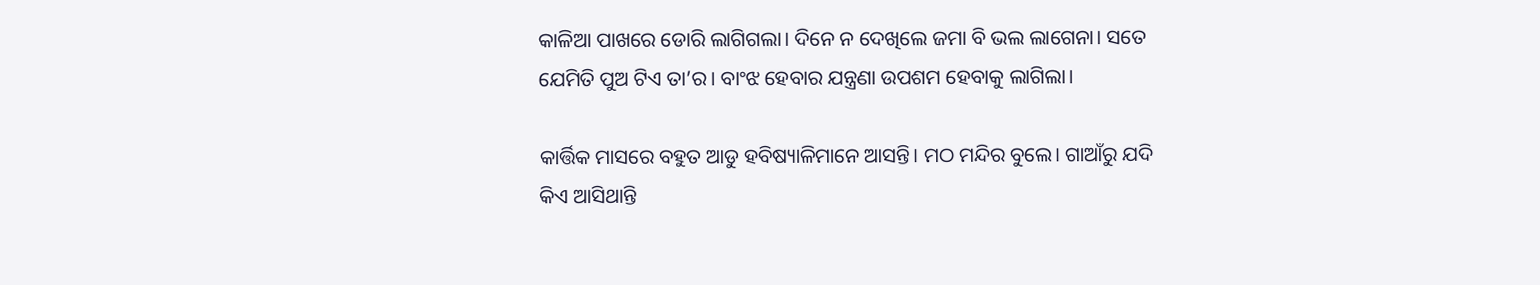କାଳିଆ ପାଖରେ ଡୋରି ଲାଗିଗଲା। ଦିନେ ନ ଦେଖିଲେ ଜମା ବି ଭଲ ଲାଗେନା। ସତେ ଯେମିତି ପୁଅ ଟିଏ ତା’ର। ବାଂଝ ହେବାର ଯନ୍ତ୍ରଣା ଉପଶମ ହେବାକୁ ଲାଗିଲା।

କାର୍ତ୍ତିକ ମାସରେ ବହୁତ ଆଡୁ ହବିଷ୍ୟାଳିମାନେ ଆସନ୍ତି। ମଠ ମନ୍ଦିର ବୁଲେ। ଗାଆଁରୁ ଯଦି କିଏ ଆସିଥାନ୍ତି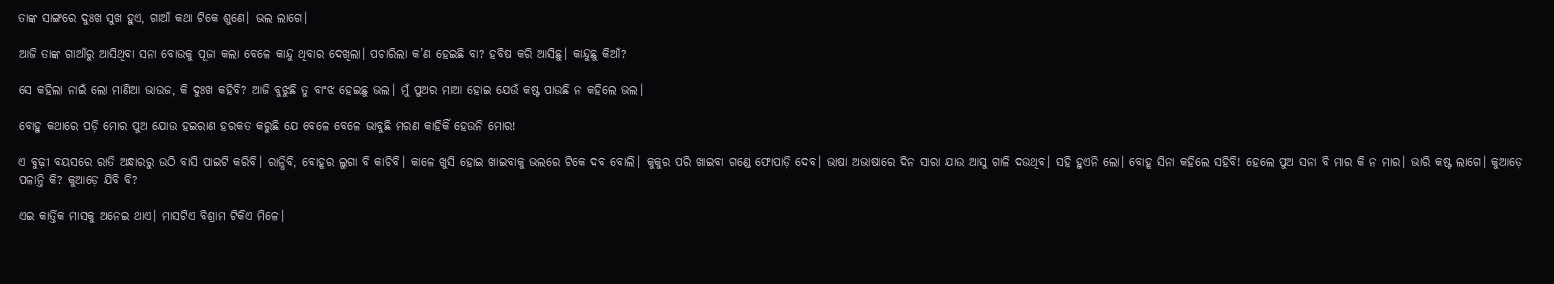ତାଙ୍କ ସାଙ୍ଗରେ ଦୁଃଖ ସୁଖ ହୁଏ, ଗାଆଁ କଥା ଟିକେ ଶୁଣେ। ଭଲ ଲାଗେ।

ଆଜି ତାଙ୍କ ଗାଆଁରୁ ଆସିଥିବା ସନା ବୋଉକୁ ପୂଜା କଲା ବେଳେ କାନ୍ଦୁ ଥିବାର ଦେଖିଲା। ପଚାରିଲା କ’ଣ ହେଇଛି ବା? ହବିଷ କରି ଆସିଛୁ। କାନ୍ଦୁଛୁ କିଆଁ?

ସେ କହିଲା ନାଇଁ ଲୋ ମାଣିଆ ଭାଉଜ, କି ଦୁଃଖ କହିବି? ଆଜି ବୁଝୁଛି ତୁ ବାଂଝ ହେଇଛୁ ଭଲ। ମୁଁ ପୁଅର ମାଆ ହୋଇ ଯେଉଁ କଷ୍ଟ ପାଉଛି ନ କହିଲେ ଭଲ।

ବୋହୁ କଥାରେ ପଡ଼ି ମୋର ପୁଅ ଯୋଉ ହଇରାଣ ହରକତ କରୁଛି ଯେ ବେଳେ ବେଳେ ଭାବୁଛି ମରଣ କାହିକିଁ ହେଉନି ମୋର!

ଏ ବୁଢ଼ୀ ବୟସରେ ରାତି ଅନ୍ଧାରରୁ ଉଠି ବାସି ପାଇଟି କରିବି। ରାନ୍ଧିବି, ବୋହୂର ଲୁଗା ବି କାଚିବି। କାଳେ ଖୁସି ହୋଇ ଖାଇବାକୁ ଭଲରେ ଟିକେ ଦବ ବୋଲି। କୁକୁର ପରି ଖାଇବା ଗଣ୍ଡେ ଫୋପାଡ଼ି ଦେବ। ଭାଷା ଅଭାଷାରେ ଦିନ ସାରା ଯାଉ ଆସୁ ଗାଳି ଦଉଥିବ। ସହି ହୁଏନି ଲୋ। ବୋହୂ ସିନା କହିଲେ ସହିବି! ହେଲେ ପୁଅ ସନା ବି ମାର କି ନ ମାର। ଭାରି କଷ୍ଟ ଲାଗେ। କୁଆଡ଼େ ପଳାନ୍ତି କି? କୁଆଡ଼େ ଯିବି ବି?

ଏଇ କାର୍ତ୍ତିକ ମାସକୁ ଅନେଇ ଥାଏ। ମାସଟିଏ ବିଶ୍ରାମ ଟିକିଏ ମିଳେ।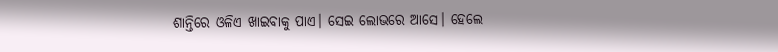ଶାନ୍ତିରେ ଓଳିଏ ଖାଇବାକୁ ପାଏ। ସେଇ ଲୋଭରେ ଆସେ। ହେଲେ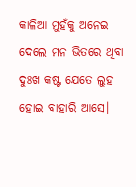କାଳିଆ ମୁହଁକୁ ଅନେଇ ଦେଲେ ମନ ଭିତରେ ଥିବା ଦୁଃଖ କଷ୍ଟ ଯେତେ ଲୁହ ହୋଇ ବାହାରି ଆସେ।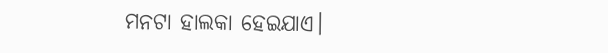ମନଟା ହାଲକା ହେଇଯାଏ।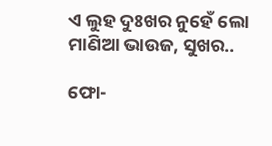ଏ ଲୁହ ଦୁଃଖର ନୁହେଁ ଲୋ ମାଣିଆ ଭାଉଜ, ସୁଖର..

ଫୋ-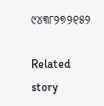୯୪୩୮୨୭୨୧୫୨

Related story